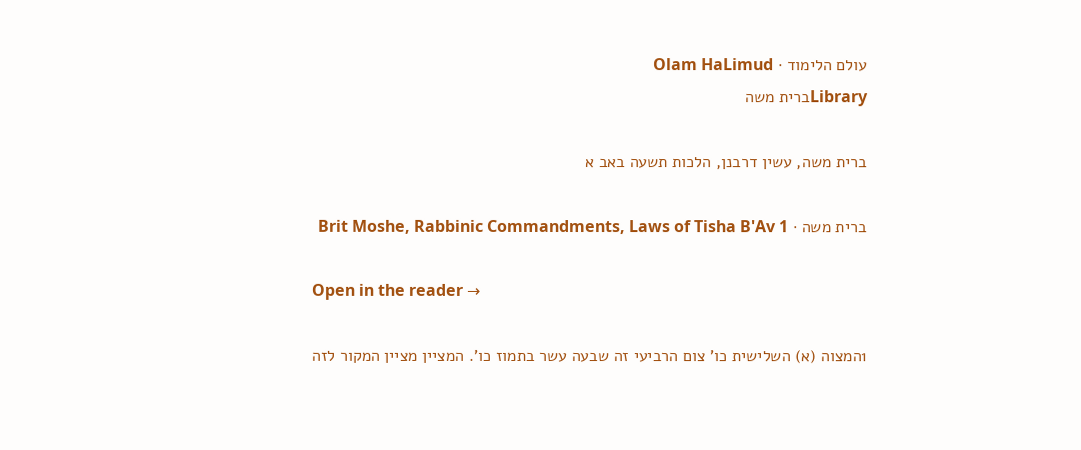עולם הלימוד · Olam HaLimud
Libraryברית משה

ברית משה, עשין דרבנן, הלכות תשעה באב א

ברית משה · Brit Moshe, Rabbinic Commandments, Laws of Tisha B'Av 1

Open in the reader →

1המצוה (א) השלישית כו' צום הרביעי זה שבעה עשר בתמוז כו'. המציין מציין המקור לזה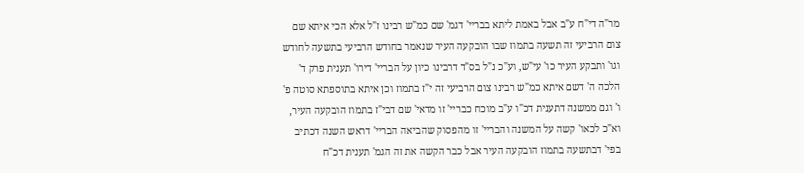מר"ה די"ח ע"ב אבל באמת ליתא בבריי' דגמ' שם כמ"ש רבינו ז"ל אלא הכי איתא שם צום הרביעי זה תשעה בתמוז שבו הובקעה העיר שנאמר בחודש הרביעי בתשעה לחודש וגו' ותבקע העיר כו' עי"ש, וע"כ נ"ל בס"ד דרבינו כיון על הבריי' דירו' תענית פרק ד' הלכה ה' דשם איתא כמ"ש רבינו צום הרביעי זה י"ז בתמוז וכן איתא בתוספתא סוטה פ' ו' וגם ממשנה דתענית דכ"ו ע"ב מוכח כבריי' זו מדאי' שם דבי"ז בתמוז הובקעה העיר, וא"כ לכאו' קשה על המשנה והבריי' זו מהפסוק שהביאה הבריי' דראש השנה דכתיב בפי' דבתשעה בתמוז הובקעה העיר אבל כבר הקשה את זה הגמ' תענית דכ"ח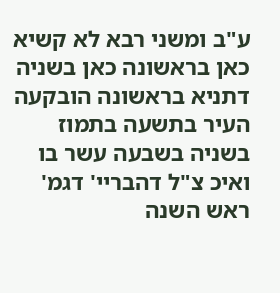ע"ב ומשני רבא לא קשיא כאן בראשונה כאן בשניה דתניא בראשונה הובקעה העיר בתשעה בתמוז בשניה בשבעה עשר בו ואיכ צ"ל דהבריי' דגמ' ראש השנה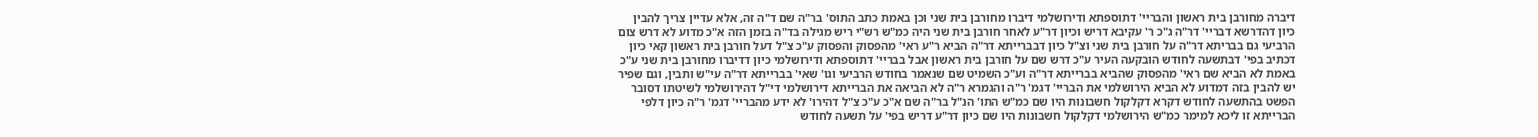דיברה מחורבן בית ראשון והבריי' דתוספתא ודירושלמי דיברו מחורבן בית שני וכן באמת כתב התוס' בר"ה שם ד"ה זה, אלא עדיין צריך להבין כיון דהדרשא דבריי' דר"ה ג"כ ר' עקיבא דריש וכיון דר"ע לאחר חורבן בית שני היה כמ"ש רש"י ריש מגילה בד"ה בזמן הזה א"כ מדוע לא דרש צום הרביעי גם בבריתא דר"ה על חורבן בית שני וצ"ל כיון דבברייתא דר"ה הביא ר"ע ראי' מהפסוק והפסוק ע"כ צ"ל דעל חורבן בית ראשון קאי כיון דכתיב בפי' דבתשעה לחודש הובקעה העיר ע"כ דרש שם על חורבן בית ראשון אבל בבריי' דתוספתא ודירושלמי כיון דדיברו מחורבן בית שני ע"כ באמת לא הביא שם ראי' מהפסוק שהביא בברייתא דר"ה וע"כ השמיט שם שנאמר בחודש הרביעי וגו' שאי' בברייתא דר"ה עי"ש ותבין, וגם שפיר יש להבין בזה דמדוע לא הביא הירושלמי את הבריי' דגמ' ר"ה והגמרא ר"ה לא הביאה את הברייתא דירושלמי די"ל דהירושלמי לשיטתו דסובר הפשט בהתשעה לחודש דקרא דקלקול חשבונות היו שם כמ"ש התו' הנ"ל בר"ה שם א"כ ע"כ צ"ל דהירו' לא ידע מהבריי' דגמ' ר"ה כיון דלפי הברייתא זו ליכא למימר כמ"ש הירושלמי דקלקול חשבונות היו שם כיון דר"ע דריש בפי' על תשעה לחודש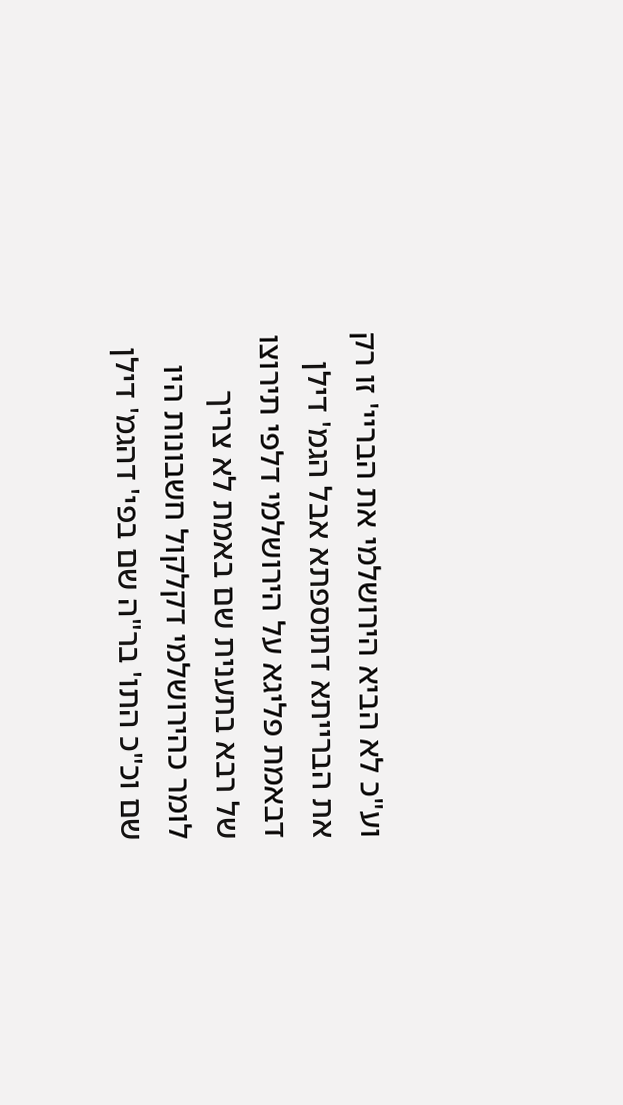וע"כ לא הביא הירושלמי את הבריי' זו רק את הברייתא דתוספתא אבל הגמ' דילן דבאמת פליגא על הירושלמי דלפי תירוצו של רבא בתענית שם באמת לא צריך לומר כהירושלמי דקלקול חשבונות היו שם וכ"כ התו' בר"ה שם בפי' דהגמ' דילן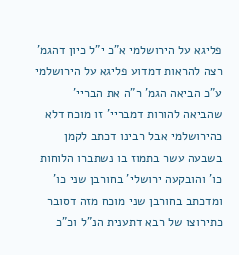פליגא על הירושלמי א"כ י"ל כיון דהגמ' רצה להראות דמדוע פליגא על הירושלמי ע"כ הביאה הגמ' ר"ה את הבריי' שהביאה להורות דמבריי' זו מוכח דלא כהירושלמי אבל רבינו דכתב לקמן בשבעה עשר בתמוז בו נשתברו הלוחות כו' והובקעה ירושלי' בחורבן שני כו' ומדכתב בחורבן שני מוכח מזה דסובר כתירוצו של רבא דתענית הנ"ל וכ"כ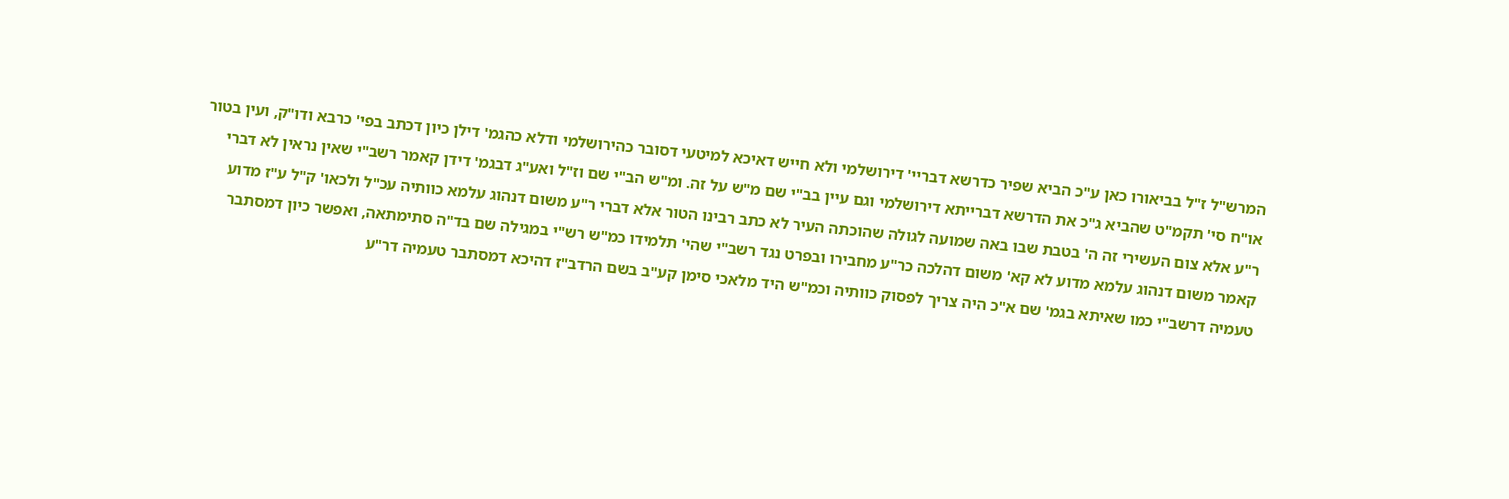המרש"ל ז"ל בביאורו כאן ע"כ הביא שפיר כדרשא דבריי' דירושלמי ולא חייש דאיכא למיטעי דסובר כהירושלמי ודלא כהגמ' דילן כיון דכתב בפי' כרבא ודו"ק, ועין בטור או"ח סי' תקמ"ט שהביא ג"כ את הדרשא דברייתא דירושלמי וגם עיין בב"י שם מ"ש על זה. ומ"ש הב"י שם וז"ל ואע"ג דבגמ' דידן קאמר רשב"י שאין נראין לא דברי ר"ע אלא צום העשירי זה ה' בטבת שבו באה שמועה לגולה שהוכתה העיר לא כתב רבינו הטור אלא דברי ר"ע משום דנהוג עלמא כוותיה עכ"ל ולכאו' ק"ל ע"ז מדוע קאמר משום דנהוג עלמא מדוע לא קא' משום דהלכה כר"ע מחבירו ובפרט נגד רשב"י שהי' תלמידו כמ"ש רש"י במגילה שם בד"ה סתימתאה, ואפשר כיון דמסתבר טעמיה דרשב"י כמו שאיתא בגמ' שם א"כ היה צריך לפסוק כוותיה וכמ"ש היד מלאכי סימן קע"ב בשם הרדב"ז דהיכא דמסתבר טעמיה דר"ע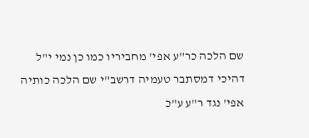שם הלכה כר"ע אפי' מחביריו כמו כן נמי י"ל דהיכי דמסתבר טעמיה דרשב"י שם הלכה כותיה אפי' נגד ר"ע ע"כ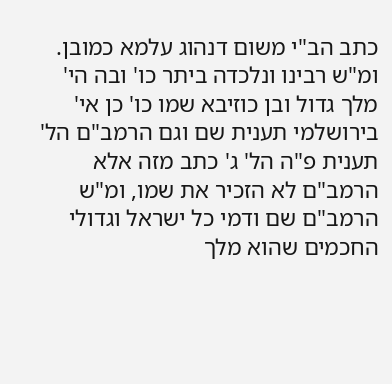כתב הב"י משום דנהוג עלמא כמובן. ומ"ש רבינו ונלכדה ביתר כו' ובה הי' מלך גדול ובן כוזיבא שמו כו' כן אי' בירושלמי תענית שם וגם הרמב"ם הל' תענית פ"ה הל' ג' כתב מזה אלא הרמב"ם לא הזכיר את שמו, ומ"ש הרמב"ם שם ודמי כל ישראל וגדולי החכמים שהוא מלך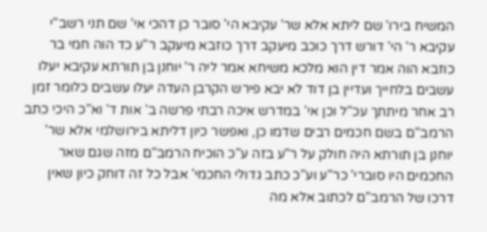המשיח בירו' שם ליתא אלא שר' עקיבא הי' סובר כן דהכי אי' שם תני רשב"י עקיבא ר' הי' דורש דרך כוכב מיעקב דרך כוזבא מיעקב ר"ע כד הוה חמי בר כוזבא הוה אמר דין הוא מלכא משיחא אמר ליה ר' יוחנן בן תורתא עקיבא יעלו עשבים בלחייך ועדיין בן דוד לא יבא פירש הקרבן העדה יעלו עשבים כלומר זמן רב אחר מיתתך עכ"ל וכן אי' במדרש איכה רבתי פרשה ב' אות ד' וא"כ היכי כתב הרמב"ם בשם חכמים רבים שדמו כן, ואפשר כיון דליתא בירושלמי אלא שר' יוחנן בן תורתא היה חולק על ר"ע בזה ע"כ הוכיח הרמב"ם מזה שגם שאר החכמים היו סוברי' כר"ע וע"כ כתב גדולי החכמי' אבל כל זה דוחק כיון שאין דרכו של הרמב"ם לכתוב אלא מה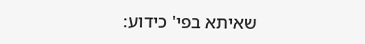שאיתא בפי' כידוע: